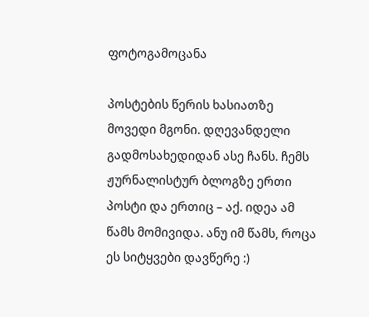ფოტოგამოცანა

პოსტების წერის ხასიათზე მოვედი მგონი. დღევანდელი გადმოსახედიდან ასე ჩანს. ჩემს ჟურნალისტურ ბლოგზე ერთი პოსტი და ერთიც – აქ. იდეა ამ წამს მომივიდა. ანუ იმ წამს, როცა ეს სიტყვები დავწერე :)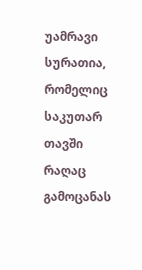უამრავი სურათია, რომელიც საკუთარ თავში რაღაც გამოცანას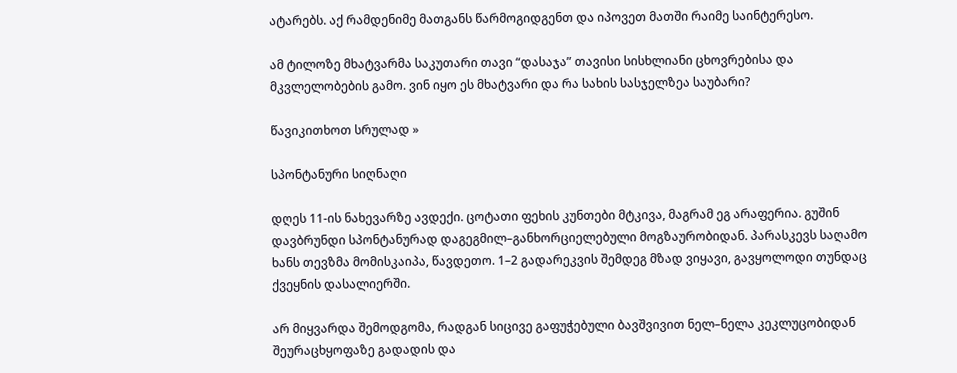ატარებს. აქ რამდენიმე მათგანს წარმოგიდგენთ და იპოვეთ მათში რაიმე საინტერესო.

ამ ტილოზე მხატვარმა საკუთარი თავი “დასაჯა” თავისი სისხლიანი ცხოვრებისა და მკვლელობების გამო. ვინ იყო ეს მხატვარი და რა სახის სასჯელზეა საუბარი?

წავიკითხოთ სრულად »

სპონტანური სიღნაღი

დღეს 11-ის ნახევარზე ავდექი. ცოტათი ფეხის კუნთები მტკივა, მაგრამ ეგ არაფერია. გუშინ დავბრუნდი სპონტანურად დაგეგმილ–განხორციელებული მოგზაურობიდან. პარასკევს საღამო ხანს თევზმა მომისკაიპა, წავდეთო. 1–2 გადარეკვის შემდეგ მზად ვიყავი, გავყოლოდი თუნდაც ქვეყნის დასალიერში.

არ მიყვარდა შემოდგომა, რადგან სიცივე გაფუჭებული ბავშვივით ნელ–ნელა კეკლუცობიდან შეურაცხყოფაზე გადადის და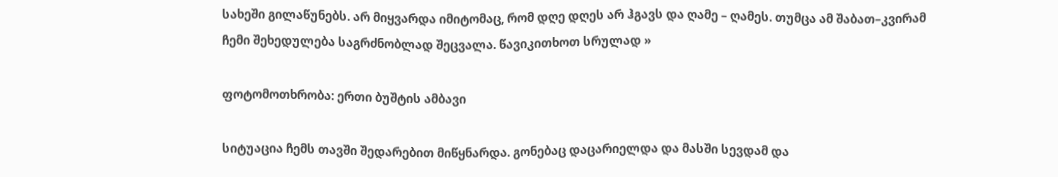სახეში გილაწუნებს. არ მიყვარდა იმიტომაც, რომ დღე დღეს არ ჰგავს და ღამე – ღამეს. თუმცა ამ შაბათ–კვირამ ჩემი შეხედულება საგრძნობლად შეცვალა. წავიკითხოთ სრულად »

ფოტომოთხრობა: ერთი ბუშტის ამბავი

სიტუაცია ჩემს თავში შედარებით მიწყნარდა. გონებაც დაცარიელდა და მასში სევდამ და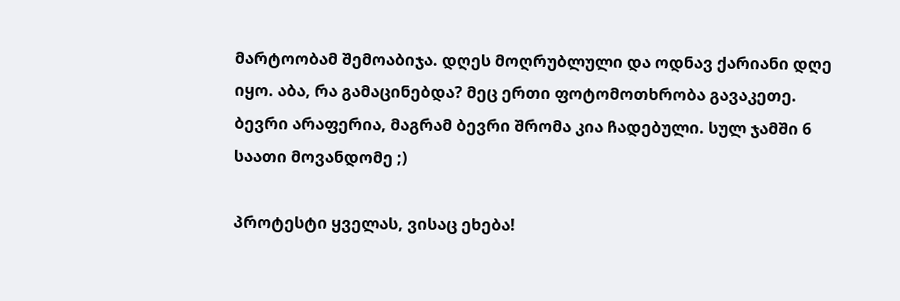მარტოობამ შემოაბიჯა. დღეს მოღრუბლული და ოდნავ ქარიანი დღე იყო. აბა, რა გამაცინებდა? მეც ერთი ფოტომოთხრობა გავაკეთე. ბევრი არაფერია, მაგრამ ბევრი შრომა კია ჩადებული. სულ ჯამში 6 საათი მოვანდომე ;)

პროტესტი ყველას, ვისაც ეხება!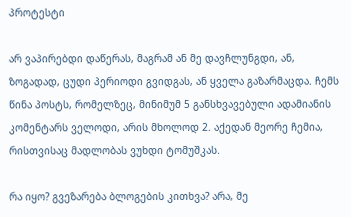პროტესტი

არ ვაპირებდი დაწერას, მაგრამ ან მე დავჩლუნგდი, ან, ზოგადად, ცუდი პერიოდი გვიდგას, ან ყველა გაზარმაცდა. ჩემს წინა პოსტს, რომელზეც, მინიმუმ 5 განსხვავებული ადამიანის კომენტარს ველოდი, არის მხოლოდ 2. აქედან მეორე ჩემია, რისთვისაც მადლობას ვუხდი ტომუშკას.

რა იყო? გვეზარება ბლოგების კითხვა? არა, მე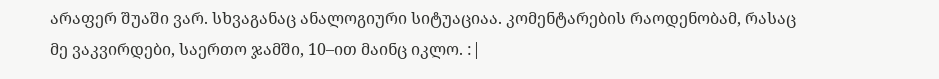არაფერ შუაში ვარ. სხვაგანაც ანალოგიური სიტუაციაა. კომენტარების რაოდენობამ, რასაც მე ვაკვირდები, საერთო ჯამში, 10–ით მაინც იკლო. :|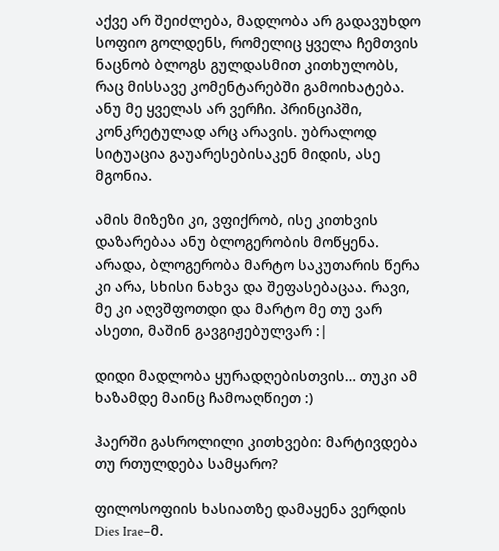აქვე არ შეიძლება, მადლობა არ გადავუხდო სოფიო გოლდენს, რომელიც ყველა ჩემთვის ნაცნობ ბლოგს გულდასმით კითხულობს, რაც მისსავე კომენტარებში გამოიხატება. ანუ მე ყველას არ ვერჩი. პრინციპში, კონკრეტულად არც არავის. უბრალოდ სიტუაცია გაუარესებისაკენ მიდის, ასე მგონია.

ამის მიზეზი კი, ვფიქრობ, ისე კითხვის დაზარებაა ანუ ბლოგერობის მოწყენა. არადა, ბლოგერობა მარტო საკუთარის წერა კი არა, სხისი ნახვა და შეფასებაცაა. რავი, მე კი აღვშფოთდი და მარტო მე თუ ვარ ასეთი, მაშინ გავგიჟებულვარ :|

დიდი მადლობა ყურადღებისთვის… თუკი ამ ხაზამდე მაინც ჩამოაღწიეთ :)

ჰაერში გასროლილი კითხვები: მარტივდება თუ რთულდება სამყარო?

ფილოსოფიის ხასიათზე დამაყენა ვერდის Dies Irae–მ.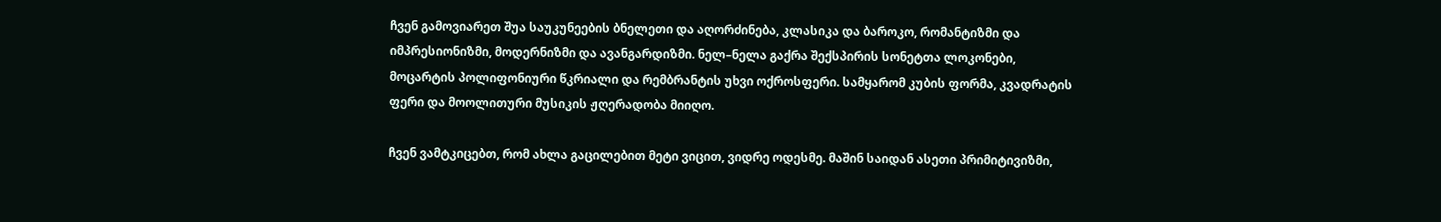ჩვენ გამოვიარეთ შუა საუკუნეების ბნელეთი და აღორძინება, კლასიკა და ბაროკო, რომანტიზმი და იმპრესიონიზმი, მოდერნიზმი და ავანგარდიზმი. ნელ–ნელა გაქრა შექსპირის სონეტთა ლოკონები, მოცარტის პოლიფონიური წკრიალი და რემბრანტის უხვი ოქროსფერი. სამყარომ კუბის ფორმა, კვადრატის ფერი და მოოლითური მუსიკის ჟღერადობა მიიღო.

ჩვენ ვამტკიცებთ, რომ ახლა გაცილებით მეტი ვიცით, ვიდრე ოდესმე. მაშინ საიდან ასეთი პრიმიტივიზმი,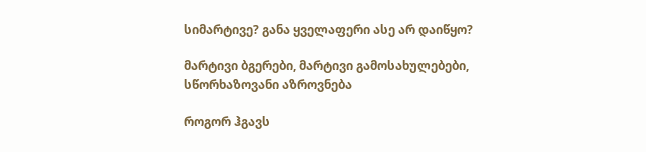სიმარტივე? განა ყველაფერი ასე არ დაიწყო?

მარტივი ბგერები, მარტივი გამოსახულებები, სწორხაზოვანი აზროვნება

როგორ ჰგავს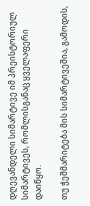დღევანდელი სიმარტივე იმ პრეისტორიულ სიმარტივეს, რომლისგანაც ყველაფერი დაიწყო.

თუ ჭეშმარიტება მის სიმარტივეშია, გამოდის,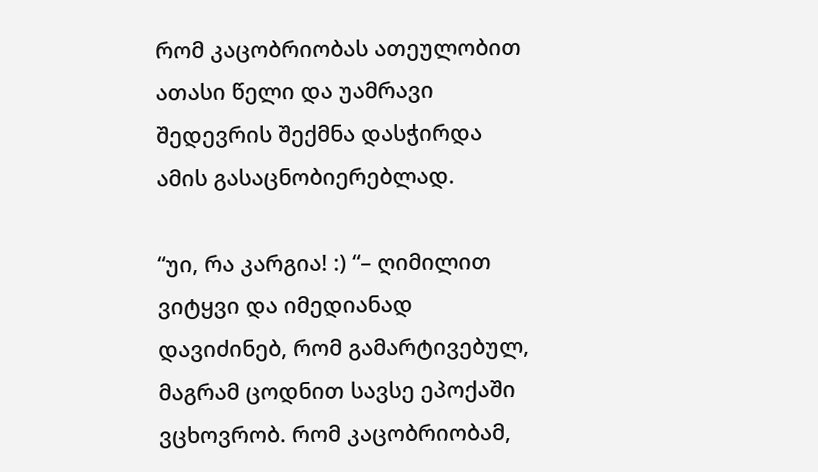რომ კაცობრიობას ათეულობით ათასი წელი და უამრავი შედევრის შექმნა დასჭირდა ამის გასაცნობიერებლად.

“უი, რა კარგია! :) “– ღიმილით ვიტყვი და იმედიანად დავიძინებ, რომ გამარტივებულ, მაგრამ ცოდნით სავსე ეპოქაში ვცხოვრობ. რომ კაცობრიობამ,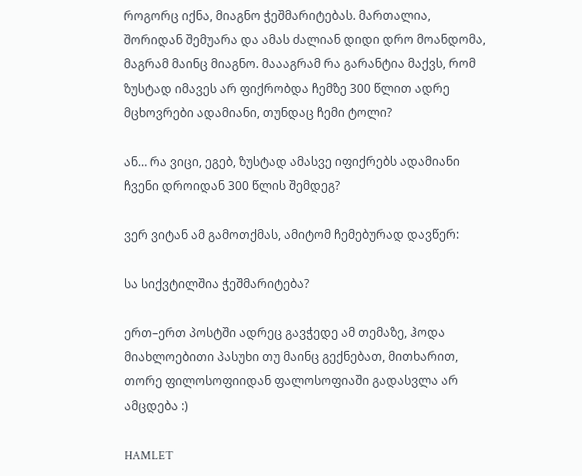როგორც იქნა, მიაგნო ჭეშმარიტებას. მართალია, შორიდან შემუარა და ამას ძალიან დიდი დრო მოანდომა, მაგრამ მაინც მიაგნო. მაააგრამ რა გარანტია მაქვს, რომ ზუსტად იმავეს არ ფიქრობდა ჩემზე 300 წლით ადრე მცხოვრები ადამიანი, თუნდაც ჩემი ტოლი?

ან… რა ვიცი, ეგებ, ზუსტად ამასვე იფიქრებს ადამიანი ჩვენი დროიდან 300 წლის შემდეგ?

ვერ ვიტან ამ გამოთქმას, ამიტომ ჩემებურად დავწერ:

სა სიქვტილშია ჭეშმარიტება?

ერთ–ერთ პოსტში ადრეც გავჭედე ამ თემაზე, ჰოდა მიახლოებითი პასუხი თუ მაინც გექნებათ, მითხარით, თორე ფილოსოფიიდან ფალოსოფიაში გადასვლა არ ამცდება :)

HAMLET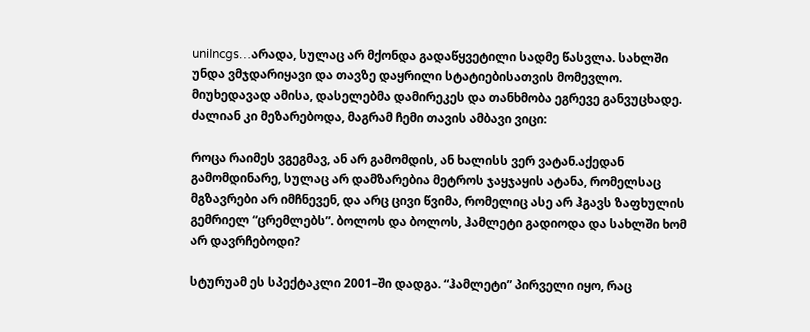uniIncgs…არადა, სულაც არ მქონდა გადაწყვეტილი სადმე წასვლა. სახლში უნდა ვმჯდარიყავი და თავზე დაყრილი სტატიებისათვის მომევლო. მიუხედავად ამისა, დასელებმა დამირეკეს და თანხმობა ეგრევე განვუცხადე. ძალიან კი მეზარებოდა, მაგრამ ჩემი თავის ამბავი ვიცი:

როცა რაიმეს ვგეგმავ, ან არ გამომდის, ან ხალისს ვერ ვატან.აქედან გამომდინარე, სულაც არ დამზარებია მეტროს ჯაყჯაყის ატანა, რომელსაც მგზავრები არ იმჩნევენ, და არც ცივი წვიმა, რომელიც ასე არ ჰგავს ზაფხულის გემრიელ “ცრემლებს”. ბოლოს და ბოლოს, ჰამლეტი გადიოდა და სახლში ხომ არ დავრჩებოდი?

სტურუამ ეს სპექტაკლი 2001–ში დადგა. “ჰამლეტი” პირველი იყო, რაც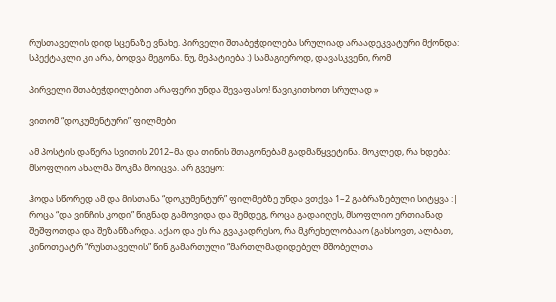რუსთაველის დიდ სცენაზე ვნახე. პირველი შთაბეჭდილება სრულიად არაადეკვატური მქონდა: სპექტაკლი კი არა, ბოდვა მეგონა. ნუ, მეპატიება :) სამაგიეროდ, დავასკვენი, რომ

პირველი შთაბეჭდილებით არაფერი უნდა შევაფასო! წავიკითხოთ სრულად »

ვითომ “დოკუმენტური” ფილმები

ამ პოსტის დაწერა სვითის 2012–მა და თინის შთაგონებამ გადმაწყვეტინა. მოკლედ, რა ხდება: მსოფლიო ახალმა შოკმა მოიცვა. არ გვეყო:

ჰოდა სწორედ ამ და მისთანა “დოკუმენტურ” ფილმებზე უნდა ვთქვა 1–2 გაბრაზებული სიტყვა :| როცა “და ვინჩის კოდი” წიგნად გამოვიდა და შემდეგ, როცა გადაიღეს, მსოფლიო ერთიანად შეშფოთდა და შეზანზარდა. აქაო და ეს რა გვაკადრესო, რა მკრეხელობააო (გახსოვთ, ალბათ, კინოთეატრ “რუსთაველის” წინ გამართული “მართლმადიდებელ მშობელთა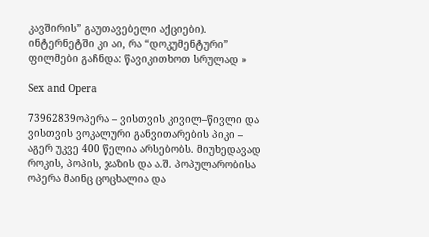კავშირის” გაუთავებელი აქციები). ინტერნეტში კი აი, რა “დოკუმენტური” ფილმები გაჩნდა: წავიკითხოთ სრულად »

Sex and Opera

73962839ოპერა – ვისთვის კივილ–წივლი და ვისთვის ვოკალური განვითარების პიკი – აგერ უკვე 400 წელია არსებობს. მიუხედავად როკის, პოპის, ჯაზის და ა.შ. პოპულარობისა ოპერა მაინც ცოცხალია და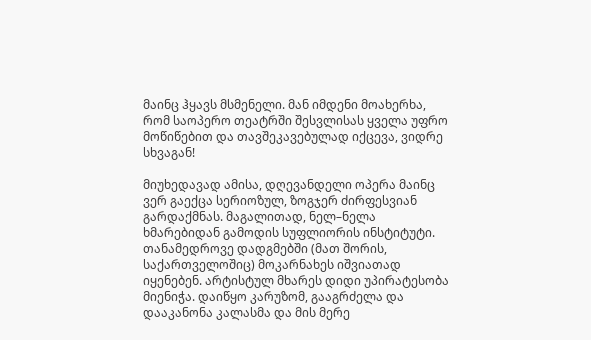მაინც ჰყავს მსმენელი. მან იმდენი მოახერხა, რომ საოპერო თეატრში შესვლისას ყველა უფრო მოწიწებით და თავშეკავებულად იქცევა, ვიდრე სხვაგან!

მიუხედავად ამისა, დღევანდელი ოპერა მაინც ვერ გაექცა სერიოზულ, ზოგჯერ ძირფესვიან გარდაქმნას. მაგალითად, ნელ–ნელა ხმარებიდან გამოდის სუფლიორის ინსტიტუტი. თანამედროვე დადგმებში (მათ შორის, საქართველოშიც) მოკარნახეს იშვიათად იყენებენ. არტისტულ მხარეს დიდი უპირატესობა მიენიჭა. დაიწყო კარუზომ, გააგრძელა და დააკანონა კალასმა და მის მერე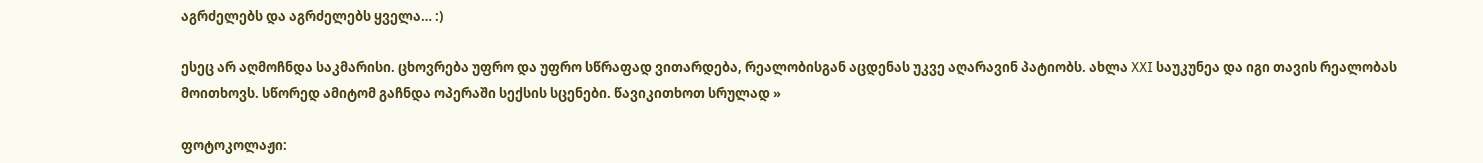აგრძელებს და აგრძელებს ყველა… :)

ესეც არ აღმოჩნდა საკმარისი. ცხოვრება უფრო და უფრო სწრაფად ვითარდება, რეალობისგან აცდენას უკვე აღარავინ პატიობს. ახლა XXI საუკუნეა და იგი თავის რეალობას მოითხოვს. სწორედ ამიტომ გაჩნდა ოპერაში სექსის სცენები. წავიკითხოთ სრულად »

ფოტოკოლაჟი: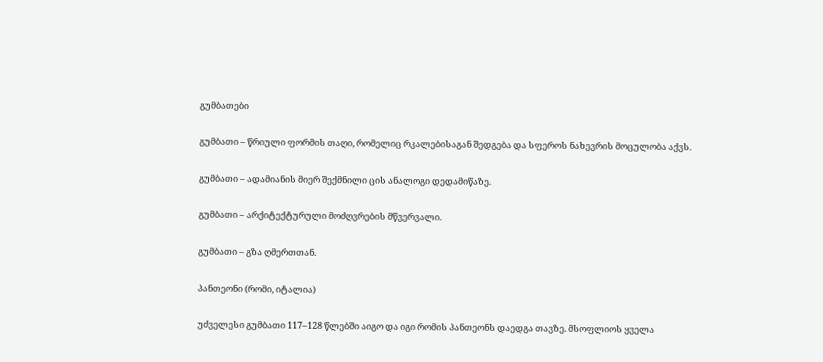გუმბათები

გუმბათი – წრიული ფორმის თაღი, რომელიც რკალებისაგან შედგება და სფეროს ნახევრის მოცულობა აქვს.

გუმბათი – ადამიანის მიერ შექმნილი ცის ანალოგი დედამიწაზე.

გუმბათი – არქიტექტურული მოძღვრების მწვერვალი.

გუმბათი – გზა ღმერთთან.

პანთეონი (რომი, იტალია)

უძველესი გუმბათი 117–128 წლებში აიგო და იგი რომის პანთეონს დაედგა თავზე. მსოფლიოს ყველა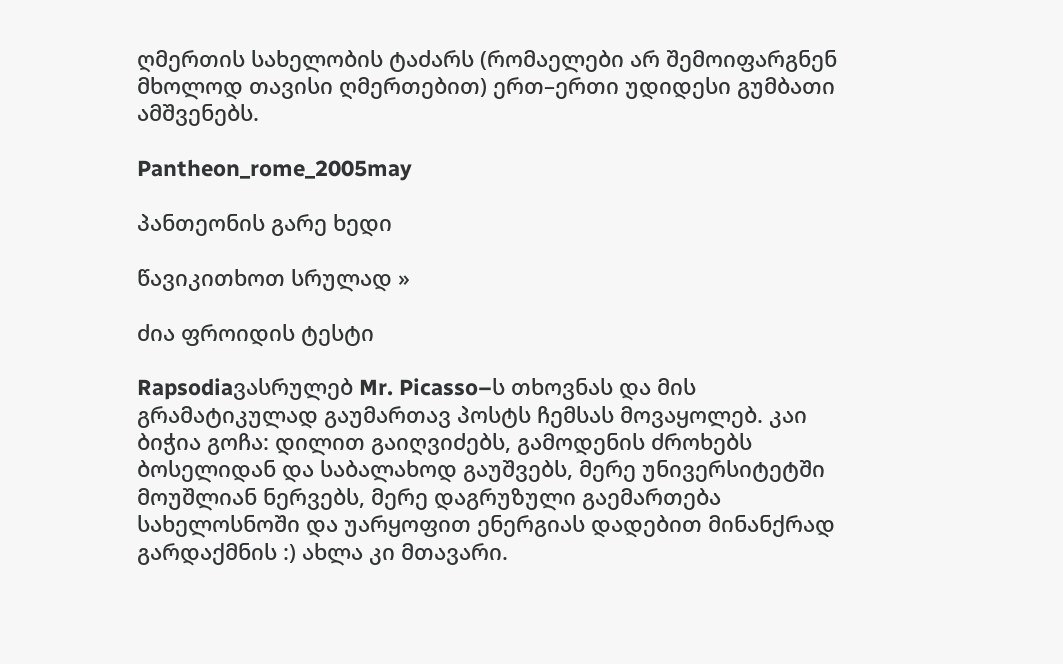ღმერთის სახელობის ტაძარს (რომაელები არ შემოიფარგნენ მხოლოდ თავისი ღმერთებით) ერთ–ერთი უდიდესი გუმბათი ამშვენებს.

Pantheon_rome_2005may

პანთეონის გარე ხედი

წავიკითხოთ სრულად »

ძია ფროიდის ტესტი

Rapsodiaვასრულებ Mr. Picasso–ს თხოვნას და მის გრამატიკულად გაუმართავ პოსტს ჩემსას მოვაყოლებ. კაი ბიჭია გოჩა: დილით გაიღვიძებს, გამოდენის ძროხებს ბოსელიდან და საბალახოდ გაუშვებს, მერე უნივერსიტეტში მოუშლიან ნერვებს, მერე დაგრუზული გაემართება სახელოსნოში და უარყოფით ენერგიას დადებით მინანქრად გარდაქმნის :) ახლა კი მთავარი.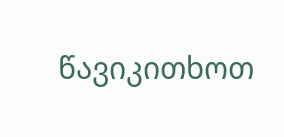წავიკითხოთ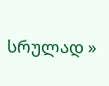სრულად »